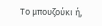Το μπουζούκι ή,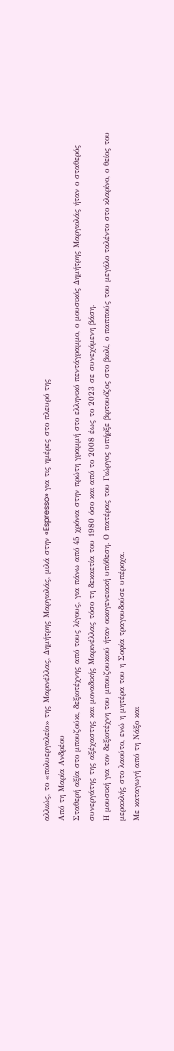αλλιώς, το «πολυεργαλείο» της Μαρινέλλας, Δημήτρης Μαργιολάς, μιλά στην «Espresso» για τις ημέρες στο πλευρό της
Από τη Μαρία Ανδρέου
Σταθερή αξία στο μπουζούκι, δεξιοτέχνης από τους λίγους, για πάνω από 45 χρόνια στην πρώτη γραμμή στο ελληνικό πεντάγραμμο, ο μουσικός Δημήτρης Μαργιολάς ήταν ο σταθερός συνεργάτης της αξέχαστης και μοναδικής Μαρινέλλας τόσο τη δεκαετία του 1980 όσο και από το 2008 έως το 2023 σε συνεχόμενη βάση.
Η μουσική για τον δεξιοτέχνη του μπουζουκιού ήταν οικογενειακή υπόθεση. Ο πατέρας του Γιώργος υπήρξε βιρτουόζος στο βιολί, ο παππούς του μεγάλο ταλέντο στο κλαρίνο, ο θείος του μερακλής στο λαούτο, ενώ η μητέρα του η Σοφία τραγουδούσε υπέροχα.
Με καταγωγή από τη Νάξο και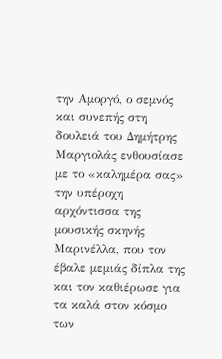την Αμοργό, ο σεμνός και συνεπής στη δουλειά του Δημήτρης Μαργιολάς ενθουσίασε με το «καλημέρα σας» την υπέροχη αρχόντισσα της μουσικής σκηνής Μαρινέλλα, που τον έβαλε μεμιάς δίπλα της και τον καθιέρωσε για τα καλά στον κόσμο των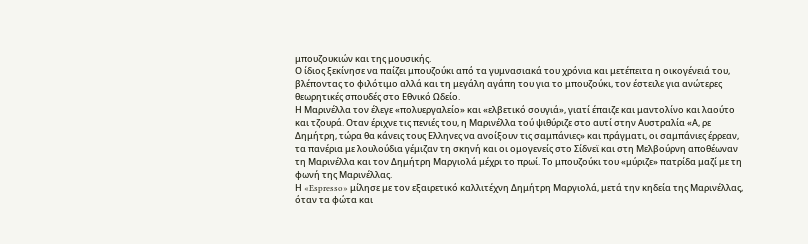μπουζουκιών και της μουσικής.
Ο ίδιος ξεκίνησε να παίζει μπουζούκι από τα γυμνασιακά του χρόνια και μετέπειτα η οικογένειά του, βλέποντας το φιλότιμο αλλά και τη μεγάλη αγάπη του για το μπουζούκι, τον έστειλε για ανώτερες θεωρητικές σπουδές στο Εθνικό Ωδείο.
Η Μαρινέλλα τον έλεγε «πολυεργαλείο» και «ελβετικό σουγιά», γιατί έπαιζε και μαντολίνο και λαούτο και τζουρά. Οταν έριχνε τις πενιές του, η Μαρινέλλα τού ψιθύριζε στο αυτί στην Αυστραλία «Α, ρε Δημήτρη, τώρα θα κάνεις τους Ελληνες να ανοίξουν τις σαμπάνιες» και πράγματι, οι σαμπάνιες έρρεαν, τα πανέρια με λουλούδια γέμιζαν τη σκηνή και οι ομογενείς στο Σίδνεϊ και στη Μελβούρνη αποθέωναν τη Μαρινέλλα και τον Δημήτρη Μαργιολά μέχρι το πρωί. Το μπουζούκι του «μύριζε» πατρίδα μαζί με τη φωνή της Μαρινέλλας.
Η «Espresso» μίλησε με τον εξαιρετικό καλλιτέχνη Δημήτρη Μαργιολά, μετά την κηδεία της Μαρινέλλας, όταν τα φώτα και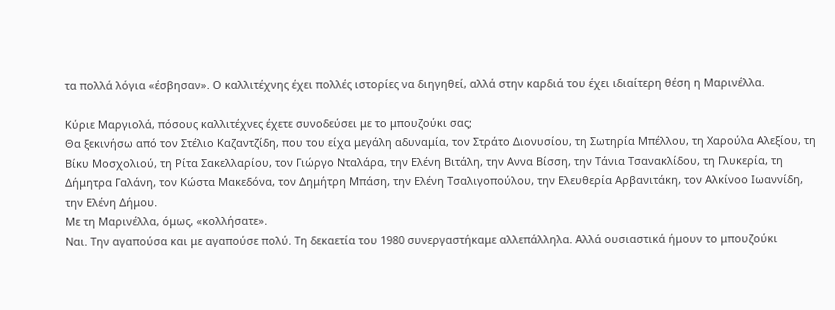τα πολλά λόγια «έσβησαν». Ο καλλιτέχνης έχει πολλές ιστορίες να διηγηθεί, αλλά στην καρδιά του έχει ιδιαίτερη θέση η Μαρινέλλα.

Κύριε Μαργιολά, πόσους καλλιτέχνες έχετε συνοδεύσει με το μπουζούκι σας;
Θα ξεκινήσω από τον Στέλιο Καζαντζίδη, που του είχα μεγάλη αδυναμία, τον Στράτο Διονυσίου, τη Σωτηρία Μπέλλου, τη Χαρούλα Αλεξίου, τη Βίκυ Μοσχολιού, τη Ρίτα Σακελλαρίου, τον Γιώργο Νταλάρα, την Ελένη Βιτάλη, την Αννα Βίσση, την Τάνια Τσανακλίδου, τη Γλυκερία, τη Δήμητρα Γαλάνη, τον Κώστα Μακεδόνα, τον Δημήτρη Μπάση, την Ελένη Τσαλιγοπούλου, την Ελευθερία Αρβανιτάκη, τον Αλκίνοο Ιωαννίδη, την Ελένη Δήμου.
Με τη Μαρινέλλα, όμως, «κολλήσατε».
Ναι. Την αγαπούσα και με αγαπούσε πολύ. Τη δεκαετία του 1980 συνεργαστήκαμε αλλεπάλληλα. Αλλά ουσιαστικά ήμουν το μπουζούκι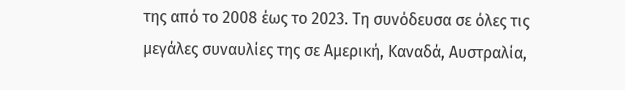της από το 2008 έως το 2023. Τη συνόδευσα σε όλες τις μεγάλες συναυλίες της σε Αμερική, Καναδά, Αυστραλία,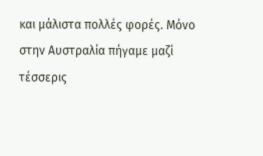και μάλιστα πολλές φορές. Μόνο στην Αυστραλία πήγαμε μαζί τέσσερις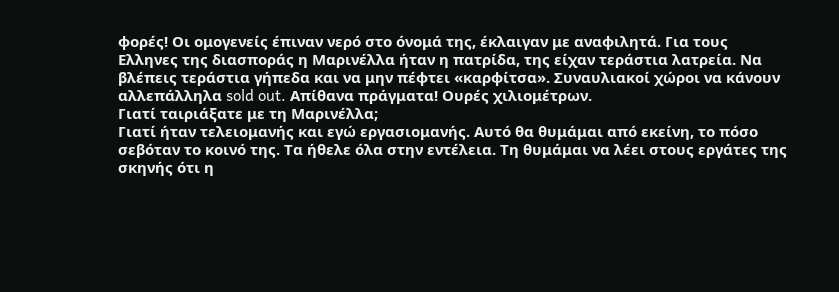φορές! Οι ομογενείς έπιναν νερό στο όνομά της, έκλαιγαν με αναφιλητά. Για τους Ελληνες της διασποράς η Μαρινέλλα ήταν η πατρίδα, της είχαν τεράστια λατρεία. Να βλέπεις τεράστια γήπεδα και να μην πέφτει «καρφίτσα». Συναυλιακοί χώροι να κάνουν αλλεπάλληλα sold out. Απίθανα πράγματα! Ουρές χιλιομέτρων.
Γιατί ταιριάξατε με τη Μαρινέλλα;
Γιατί ήταν τελειομανής και εγώ εργασιομανής. Αυτό θα θυμάμαι από εκείνη, το πόσο σεβόταν το κοινό της. Τα ήθελε όλα στην εντέλεια. Τη θυμάμαι να λέει στους εργάτες της σκηνής ότι η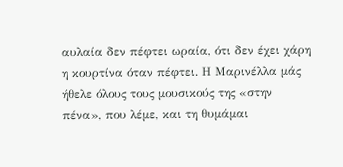αυλαία δεν πέφτει ωραία, ότι δεν έχει χάρη η κουρτίνα όταν πέφτει. Η Μαρινέλλα μάς ήθελε όλους τους μουσικούς της «στην πένα», που λέμε, και τη θυμάμαι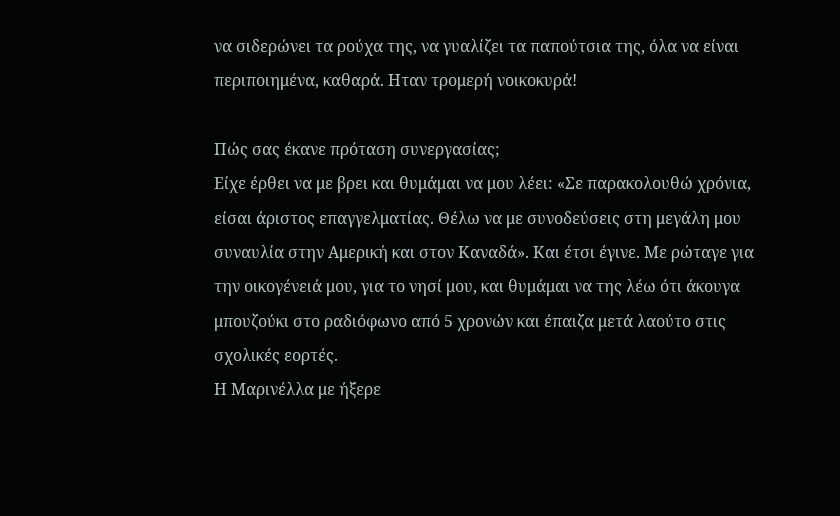να σιδερώνει τα ρούχα της, να γυαλίζει τα παπούτσια της, όλα να είναι περιποιημένα, καθαρά. Ηταν τρομερή νοικοκυρά!

Πώς σας έκανε πρόταση συνεργασίας;
Είχε έρθει να με βρει και θυμάμαι να μου λέει: «Σε παρακολουθώ χρόνια, είσαι άριστος επαγγελματίας. Θέλω να με συνοδεύσεις στη μεγάλη μου συναυλία στην Αμερική και στον Καναδά». Και έτσι έγινε. Με ρώταγε για την οικογένειά μου, για το νησί μου, και θυμάμαι να της λέω ότι άκουγα μπουζούκι στο ραδιόφωνο από 5 χρονών και έπαιζα μετά λαούτο στις σχολικές εορτές.
Η Μαρινέλλα με ήξερε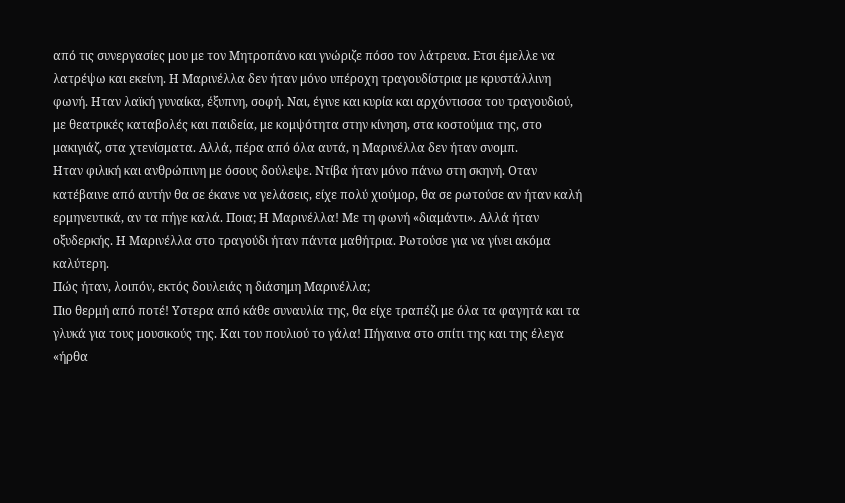από τις συνεργασίες μου με τον Μητροπάνο και γνώριζε πόσο τον λάτρευα. Ετσι έμελλε να λατρέψω και εκείνη. Η Μαρινέλλα δεν ήταν μόνο υπέροχη τραγουδίστρια με κρυστάλλινη φωνή. Ηταν λαϊκή γυναίκα, έξυπνη, σοφή. Ναι, έγινε και κυρία και αρχόντισσα του τραγουδιού, με θεατρικές καταβολές και παιδεία, με κομψότητα στην κίνηση, στα κοστούμια της, στο μακιγιάζ, στα χτενίσματα. Αλλά, πέρα από όλα αυτά, η Μαρινέλλα δεν ήταν σνομπ.
Ηταν φιλική και ανθρώπινη με όσους δούλεψε. Ντίβα ήταν μόνο πάνω στη σκηνή. Οταν κατέβαινε από αυτήν θα σε έκανε να γελάσεις, είχε πολύ χιούμορ, θα σε ρωτούσε αν ήταν καλή ερμηνευτικά, αν τα πήγε καλά. Ποια; Η Μαρινέλλα! Με τη φωνή «διαμάντι». Αλλά ήταν οξυδερκής. Η Μαρινέλλα στο τραγούδι ήταν πάντα μαθήτρια. Ρωτούσε για να γίνει ακόμα καλύτερη.
Πώς ήταν, λοιπόν, εκτός δουλειάς η διάσημη Μαρινέλλα;
Πιο θερμή από ποτέ! Υστερα από κάθε συναυλία της, θα είχε τραπέζι με όλα τα φαγητά και τα γλυκά για τους μουσικούς της. Και του πουλιού το γάλα! Πήγαινα στο σπίτι της και της έλεγα «ήρθα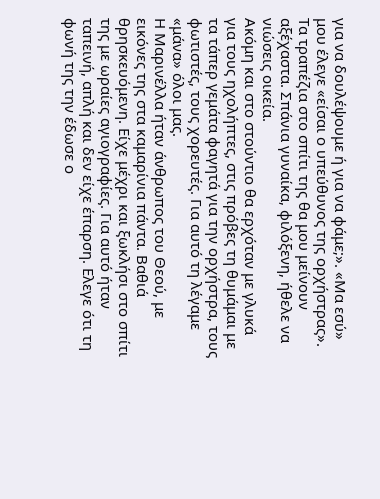για να δουλέψουμε ή για να φάμε;». «Μα εσύ» μου έλεγε «είσαι ο υπεύθυνος της ορχήστρας». Τα τραπέζια στο σπίτι της θα μου μείνουν αξέχαστα. Σπάνια γυναίκα, φιλόξενη, ήθελε να νιώσεις οικεία.
Ακόμη και στο στούντιο θα ερχόταν με γλυκά για τους ηχολήπτες, στις πρόβες τη θυμάμαι με τα τάπερ γεμάτα φαγητά για την ορχήστρα, τους φωτιστές, τους χορευτές. Για αυτό τη λέγαμε «μάνα» όλοι μας.
Η Μαρινέλλα ήταν άνθρωπος του Θεού, με εικόνες της στα καμαρίνια πάντα. Βαθιά θρησκευόμενη. Είχε μέχρι και ξωκλήσι στο σπίτι της με ωραίες αγιογραφίες. Για αυτό ήταν ταπεινή, απλή και δεν είχε έπαρση. Ελεγε ότι τη φωνή της την έδωσε ο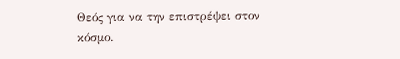Θεός για να την επιστρέψει στον κόσμο.